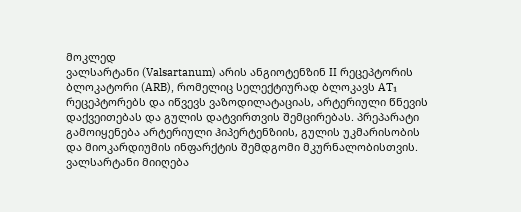მოკლედ
ვალსარტანი (Valsartanum) არის ანგიოტენზინ II რეცეპტორის ბლოკატორი (ARB), რომელიც სელექტიურად ბლოკავს AT₁ რეცეპტორებს და იწვევს ვაზოდილატაციას, არტერიული წნევის დაქვეითებას და გულის დატვირთვის შემცირებას. პრეპარატი გამოიყენება არტერიული ჰიპერტენზიის, გულის უკმარისობის და მიოკარდიუმის ინფარქტის შემდგომი მკურნალობისთვის. ვალსარტანი მიიღება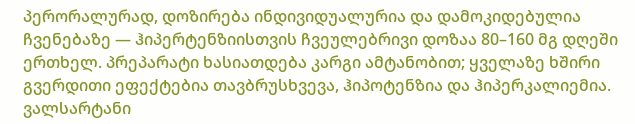პერორალურად, დოზირება ინდივიდუალურია და დამოკიდებულია ჩვენებაზე — ჰიპერტენზიისთვის ჩვეულებრივი დოზაა 80–160 მგ დღეში ერთხელ. პრეპარატი ხასიათდება კარგი ამტანობით; ყველაზე ხშირი გვერდითი ეფექტებია თავბრუსხვევა, ჰიპოტენზია და ჰიპერკალიემია. ვალსარტანი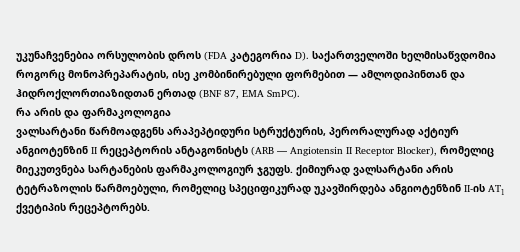უკუნაჩვენებია ორსულობის დროს (FDA კატეგორია D). საქართველოში ხელმისაწვდომია როგორც მონოპრეპარატის, ისე კომბინირებული ფორმებით — ამლოდიპინთან და ჰიდროქლორთიაზიდთან ერთად (BNF 87, EMA SmPC).
რა არის და ფარმაკოლოგია
ვალსარტანი წარმოადგენს არაპეპტიდური სტრუქტურის, პერორალურად აქტიურ ანგიოტენზინ II რეცეპტორის ანტაგონისტს (ARB — Angiotensin II Receptor Blocker), რომელიც მიეკუთვნება სარტანების ფარმაკოლოგიურ ჯგუფს. ქიმიურად ვალსარტანი არის ტეტრაზოლის წარმოებული, რომელიც სპეციფიკურად უკავშირდება ანგიოტენზინ II-ის AT₁ ქვეტიპის რეცეპტორებს.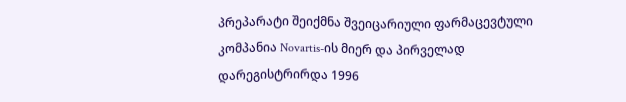პრეპარატი შეიქმნა შვეიცარიული ფარმაცევტული კომპანია Novartis-ის მიერ და პირველად დარეგისტრირდა 1996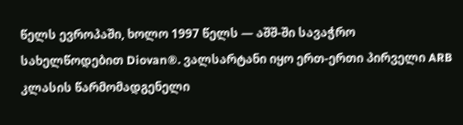წელს ევროპაში, ხოლო 1997 წელს — აშშ-ში სავაჭრო სახელწოდებით Diovan®. ვალსარტანი იყო ერთ-ერთი პირველი ARB კლასის წარმომადგენელი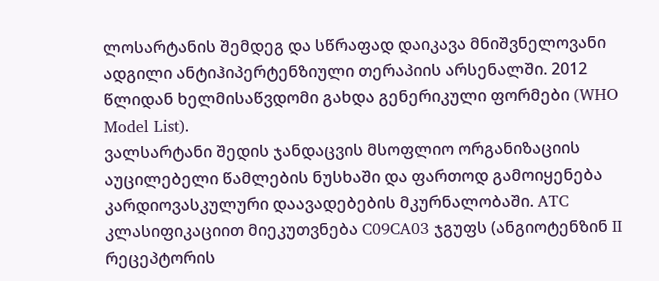ლოსარტანის შემდეგ და სწრაფად დაიკავა მნიშვნელოვანი ადგილი ანტიჰიპერტენზიული თერაპიის არსენალში. 2012 წლიდან ხელმისაწვდომი გახდა გენერიკული ფორმები (WHO Model List).
ვალსარტანი შედის ჯანდაცვის მსოფლიო ორგანიზაციის აუცილებელი წამლების ნუსხაში და ფართოდ გამოიყენება კარდიოვასკულური დაავადებების მკურნალობაში. ATC კლასიფიკაციით მიეკუთვნება C09CA03 ჯგუფს (ანგიოტენზინ II რეცეპტორის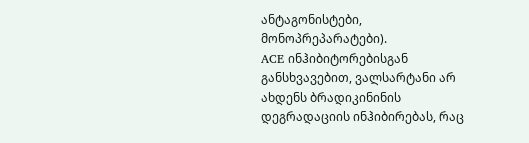ანტაგონისტები, მონოპრეპარატები).
ACE ინჰიბიტორებისგან განსხვავებით, ვალსარტანი არ ახდენს ბრადიკინინის დეგრადაციის ინჰიბირებას, რაც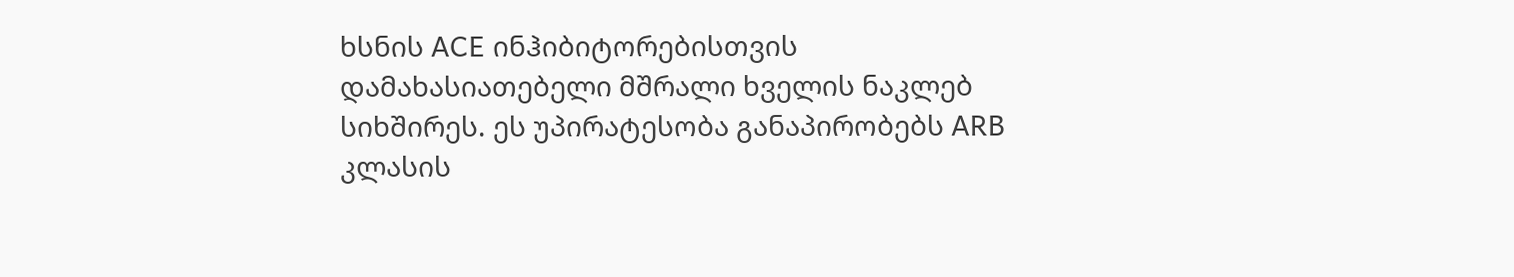ხსნის ACE ინჰიბიტორებისთვის დამახასიათებელი მშრალი ხველის ნაკლებ სიხშირეს. ეს უპირატესობა განაპირობებს ARB კლასის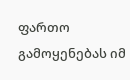ფართო გამოყენებას იმ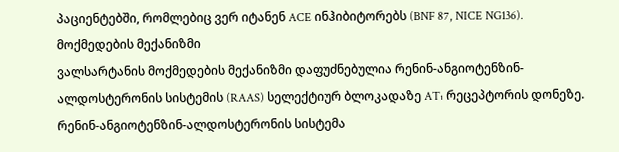პაციენტებში, რომლებიც ვერ იტანენ ACE ინჰიბიტორებს (BNF 87, NICE NG136).
მოქმედების მექანიზმი
ვალსარტანის მოქმედების მექანიზმი დაფუძნებულია რენინ-ანგიოტენზინ-ალდოსტერონის სისტემის (RAAS) სელექტიურ ბლოკადაზე AT₁ რეცეპტორის დონეზე.
რენინ-ანგიოტენზინ-ალდოსტერონის სისტემა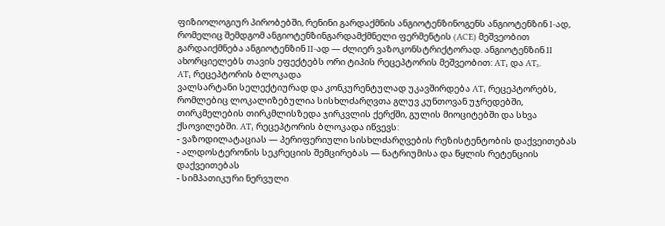ფიზიოლოგიურ პირობებში, რენინი გარდაქმნის ანგიოტენზინოგენს ანგიოტენზინ I-ად, რომელიც შემდგომ ანგიოტენზინგარდამქმნელი ფერმენტის (ACE) მეშვეობით გარდაიქმნება ანგიოტენზინ II-ად — ძლიერ ვაზოკონსტრიქტორად. ანგიოტენზინ II ახორციელებს თავის ეფექტებს ორი ტიპის რეცეპტორის მეშვეობით: AT₁ და AT₂.
AT₁ რეცეპტორის ბლოკადა
ვალსარტანი სელექტიურად და კონკურენტულად უკავშირდება AT₁ რეცეპტორებს, რომლებიც ლოკალიზებულია სისხლძარღვთა გლუვ კუნთოვან უჯრედებში, თირკმელების თირკმლისზედა ჯირკვლის ქერქში, გულის მიოციტებში და სხვა ქსოვილებში. AT₁ რეცეპტორის ბლოკადა იწვევს:
- ვაზოდილატაციას — პერიფერიული სისხლძარღვების რეზისტენტობის დაქვეითებას
- ალდოსტერონის სეკრეციის შემცირებას — ნატრიუმისა და წყლის რეტენციის დაქვეითებას
- სიმპათიკური ნერვული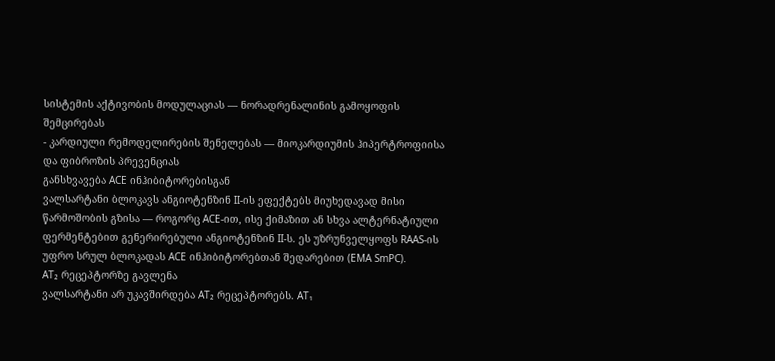სისტემის აქტივობის მოდულაციას — ნორადრენალინის გამოყოფის შემცირებას
- კარდიული რემოდელირების შენელებას — მიოკარდიუმის ჰიპერტროფიისა და ფიბროზის პრევენციას
განსხვავება ACE ინჰიბიტორებისგან
ვალსარტანი ბლოკავს ანგიოტენზინ II-ის ეფექტებს მიუხედავად მისი წარმოშობის გზისა — როგორც ACE-ით, ისე ქიმაზით ან სხვა ალტერნატიული ფერმენტებით გენერირებული ანგიოტენზინ II-ს. ეს უზრუნველყოფს RAAS-ის უფრო სრულ ბლოკადას ACE ინჰიბიტორებთან შედარებით (EMA SmPC).
AT₂ რეცეპტორზე გავლენა
ვალსარტანი არ უკავშირდება AT₂ რეცეპტორებს. AT₁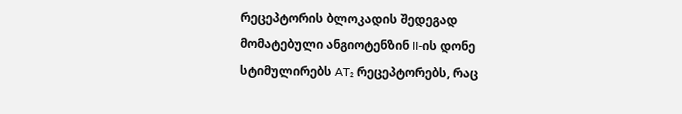რეცეპტორის ბლოკადის შედეგად მომატებული ანგიოტენზინ II-ის დონე სტიმულირებს AT₂ რეცეპტორებს, რაც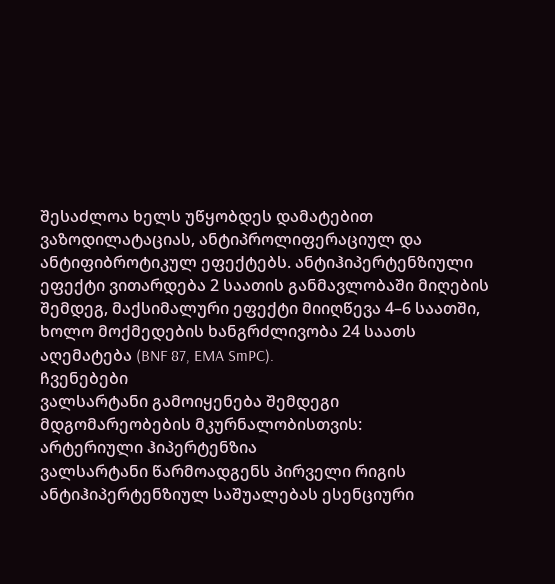შესაძლოა ხელს უწყობდეს დამატებით ვაზოდილატაციას, ანტიპროლიფერაციულ და ანტიფიბროტიკულ ეფექტებს. ანტიჰიპერტენზიული ეფექტი ვითარდება 2 საათის განმავლობაში მიღების შემდეგ, მაქსიმალური ეფექტი მიიღწევა 4–6 საათში, ხოლო მოქმედების ხანგრძლივობა 24 საათს აღემატება (BNF 87, EMA SmPC).
ჩვენებები
ვალსარტანი გამოიყენება შემდეგი მდგომარეობების მკურნალობისთვის:
არტერიული ჰიპერტენზია
ვალსარტანი წარმოადგენს პირველი რიგის ანტიჰიპერტენზიულ საშუალებას ესენციური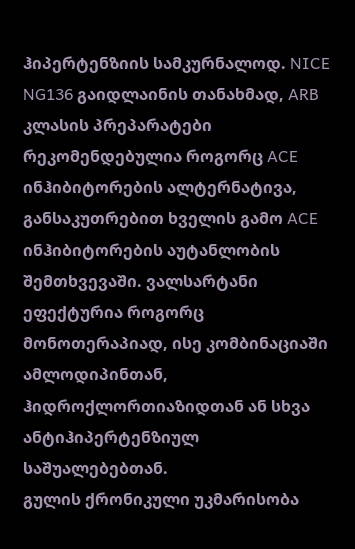ჰიპერტენზიის სამკურნალოდ. NICE NG136 გაიდლაინის თანახმად, ARB კლასის პრეპარატები რეკომენდებულია როგორც ACE ინჰიბიტორების ალტერნატივა, განსაკუთრებით ხველის გამო ACE ინჰიბიტორების აუტანლობის შემთხვევაში. ვალსარტანი ეფექტურია როგორც მონოთერაპიად, ისე კომბინაციაში ამლოდიპინთან, ჰიდროქლორთიაზიდთან ან სხვა ანტიჰიპერტენზიულ საშუალებებთან.
გულის ქრონიკული უკმარისობა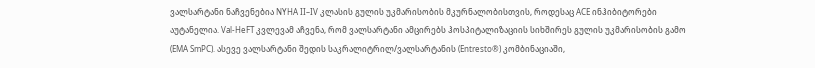ვალსარტანი ნაჩვენებია NYHA II–IV კლასის გულის უკმარისობის მკურნალობისთვის, როდესაც ACE ინჰიბიტორები აუტანელია. Val-HeFT კვლევამ აჩვენა, რომ ვალსარტანი ამცირებს ჰოსპიტალიზაციის სიხშირეს გულის უკმარისობის გამო (EMA SmPC). ასევე ვალსარტანი შედის საკრალიტრილ/ვალსარტანის (Entresto®) კომბინაციაში,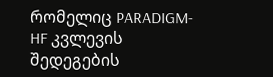რომელიც PARADIGM-HF კვლევის შედეგების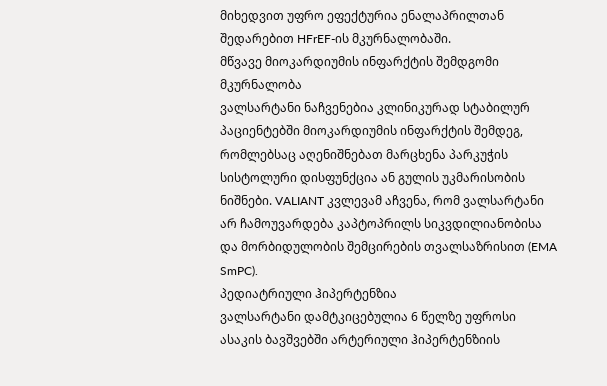მიხედვით უფრო ეფექტურია ენალაპრილთან შედარებით HFrEF-ის მკურნალობაში.
მწვავე მიოკარდიუმის ინფარქტის შემდგომი მკურნალობა
ვალსარტანი ნაჩვენებია კლინიკურად სტაბილურ პაციენტებში მიოკარდიუმის ინფარქტის შემდეგ, რომლებსაც აღენიშნებათ მარცხენა პარკუჭის სისტოლური დისფუნქცია ან გულის უკმარისობის ნიშნები. VALIANT კვლევამ აჩვენა, რომ ვალსარტანი არ ჩამოუვარდება კაპტოპრილს სიკვდილიანობისა და მორბიდულობის შემცირების თვალსაზრისით (EMA SmPC).
პედიატრიული ჰიპერტენზია
ვალსარტანი დამტკიცებულია 6 წელზე უფროსი ასაკის ბავშვებში არტერიული ჰიპერტენზიის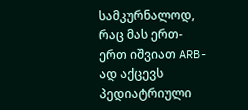სამკურნალოდ, რაც მას ერთ-ერთ იშვიათ ARB-ად აქცევს პედიატრიული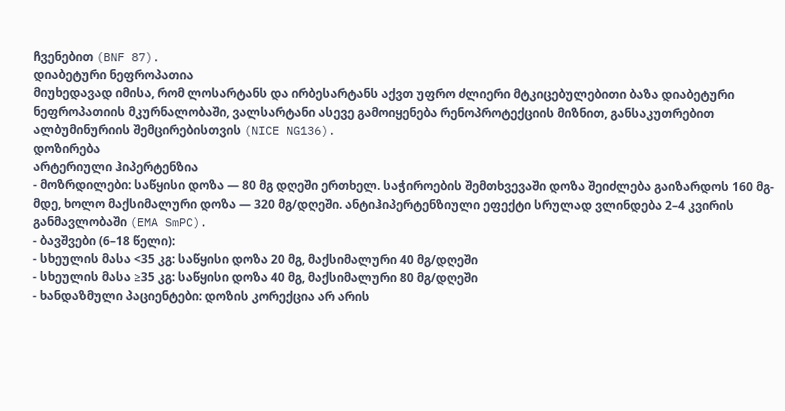ჩვენებით (BNF 87).
დიაბეტური ნეფროპათია
მიუხედავად იმისა, რომ ლოსარტანს და ირბესარტანს აქვთ უფრო ძლიერი მტკიცებულებითი ბაზა დიაბეტური ნეფროპათიის მკურნალობაში, ვალსარტანი ასევე გამოიყენება რენოპროტექციის მიზნით, განსაკუთრებით ალბუმინურიის შემცირებისთვის (NICE NG136).
დოზირება
არტერიული ჰიპერტენზია
- მოზრდილები: საწყისი დოზა — 80 მგ დღეში ერთხელ. საჭიროების შემთხვევაში დოზა შეიძლება გაიზარდოს 160 მგ-მდე, ხოლო მაქსიმალური დოზა — 320 მგ/დღეში. ანტიჰიპერტენზიული ეფექტი სრულად ვლინდება 2–4 კვირის განმავლობაში (EMA SmPC).
- ბავშვები (6–18 წელი):
- სხეულის მასა <35 კგ: საწყისი დოზა 20 მგ, მაქსიმალური 40 მგ/დღეში
- სხეულის მასა ≥35 კგ: საწყისი დოზა 40 მგ, მაქსიმალური 80 მგ/დღეში
- ხანდაზმული პაციენტები: დოზის კორექცია არ არის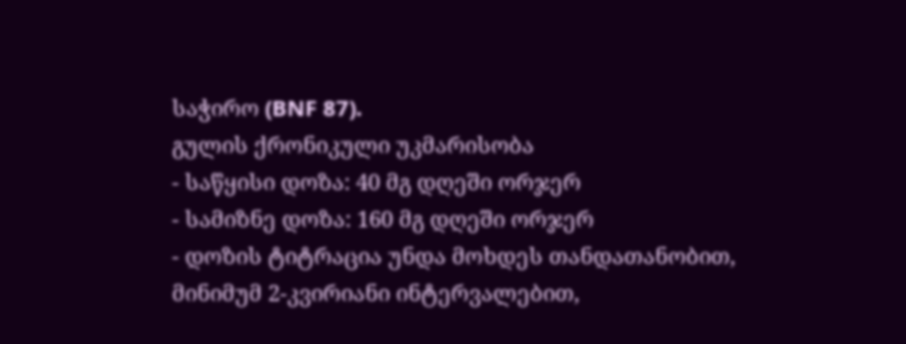საჭირო (BNF 87).
გულის ქრონიკული უკმარისობა
- საწყისი დოზა: 40 მგ დღეში ორჯერ
- სამიზნე დოზა: 160 მგ დღეში ორჯერ
- დოზის ტიტრაცია უნდა მოხდეს თანდათანობით, მინიმუმ 2-კვირიანი ინტერვალებით,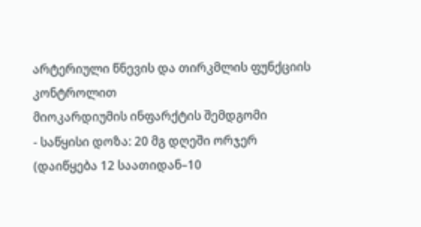არტერიული წნევის და თირკმლის ფუნქციის კონტროლით
მიოკარდიუმის ინფარქტის შემდგომი
- საწყისი დოზა: 20 მგ დღეში ორჯერ (დაიწყება 12 საათიდან–10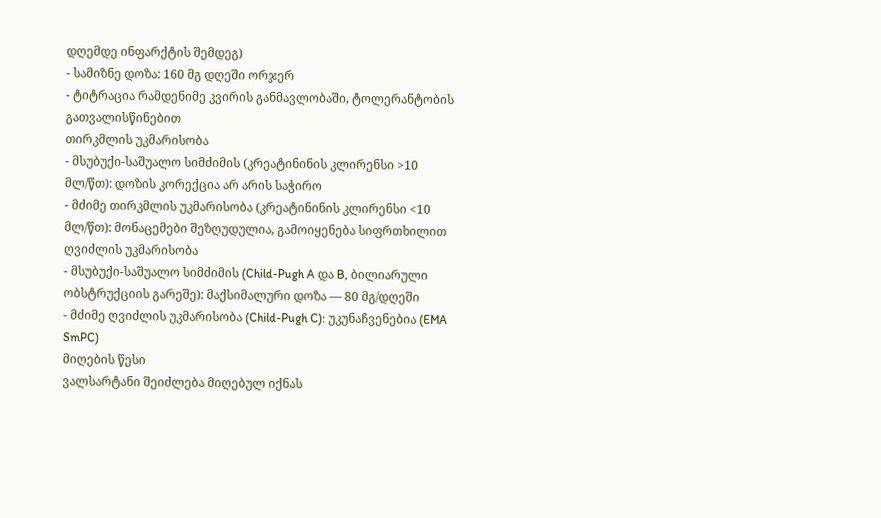დღემდე ინფარქტის შემდეგ)
- სამიზნე დოზა: 160 მგ დღეში ორჯერ
- ტიტრაცია რამდენიმე კვირის განმავლობაში, ტოლერანტობის გათვალისწინებით
თირკმლის უკმარისობა
- მსუბუქი-საშუალო სიმძიმის (კრეატინინის კლირენსი >10 მლ/წთ): დოზის კორექცია არ არის საჭირო
- მძიმე თირკმლის უკმარისობა (კრეატინინის კლირენსი <10 მლ/წთ): მონაცემები შეზღუდულია, გამოიყენება სიფრთხილით
ღვიძლის უკმარისობა
- მსუბუქი-საშუალო სიმძიმის (Child-Pugh A და B, ბილიარული ობსტრუქციის გარეშე): მაქსიმალური დოზა — 80 მგ/დღეში
- მძიმე ღვიძლის უკმარისობა (Child-Pugh C): უკუნაჩვენებია (EMA SmPC)
მიღების წესი
ვალსარტანი შეიძლება მიღებულ იქნას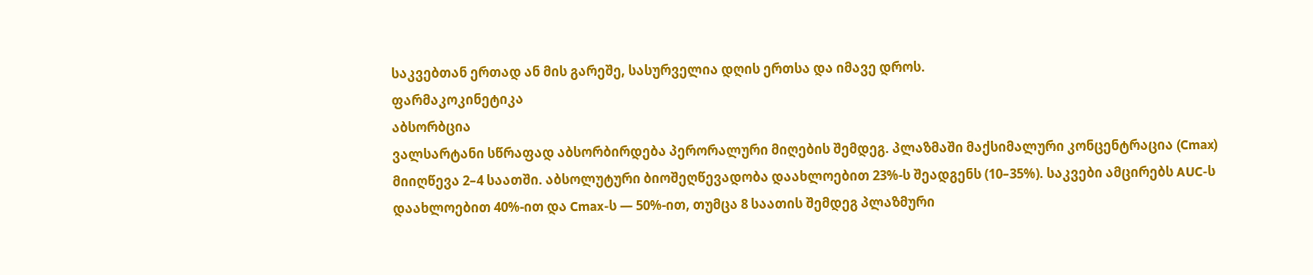საკვებთან ერთად ან მის გარეშე, სასურველია დღის ერთსა და იმავე დროს.
ფარმაკოკინეტიკა
აბსორბცია
ვალსარტანი სწრაფად აბსორბირდება პერორალური მიღების შემდეგ. პლაზმაში მაქსიმალური კონცენტრაცია (Cmax) მიიღწევა 2–4 საათში. აბსოლუტური ბიოშეღწევადობა დაახლოებით 23%-ს შეადგენს (10–35%). საკვები ამცირებს AUC-ს დაახლოებით 40%-ით და Cmax-ს — 50%-ით, თუმცა 8 საათის შემდეგ პლაზმური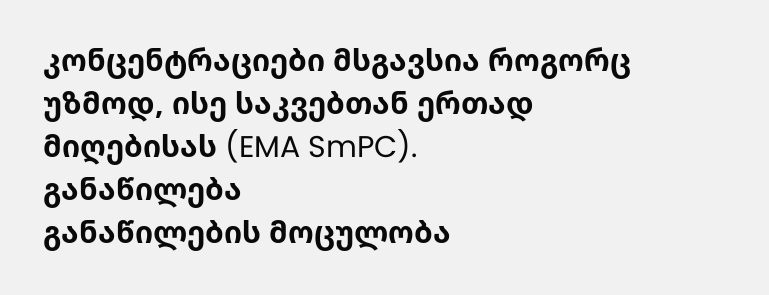კონცენტრაციები მსგავსია როგორც უზმოდ, ისე საკვებთან ერთად მიღებისას (EMA SmPC).
განაწილება
განაწილების მოცულობა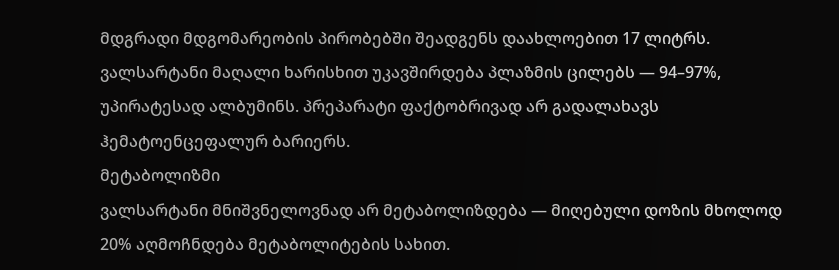მდგრადი მდგომარეობის პირობებში შეადგენს დაახლოებით 17 ლიტრს. ვალსარტანი მაღალი ხარისხით უკავშირდება პლაზმის ცილებს — 94–97%, უპირატესად ალბუმინს. პრეპარატი ფაქტობრივად არ გადალახავს ჰემატოენცეფალურ ბარიერს.
მეტაბოლიზმი
ვალსარტანი მნიშვნელოვნად არ მეტაბოლიზდება — მიღებული დოზის მხოლოდ 20% აღმოჩნდება მეტაბოლიტების სახით.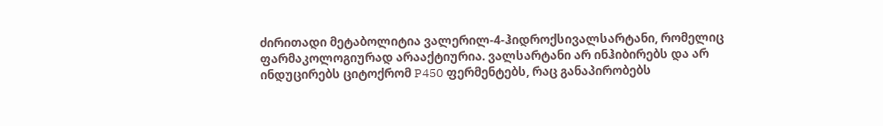ძირითადი მეტაბოლიტია ვალერილ-4-ჰიდროქსივალსარტანი, რომელიც ფარმაკოლოგიურად არააქტიურია. ვალსარტანი არ ინჰიბირებს და არ ინდუცირებს ციტოქრომ P450 ფერმენტებს, რაც განაპირობებს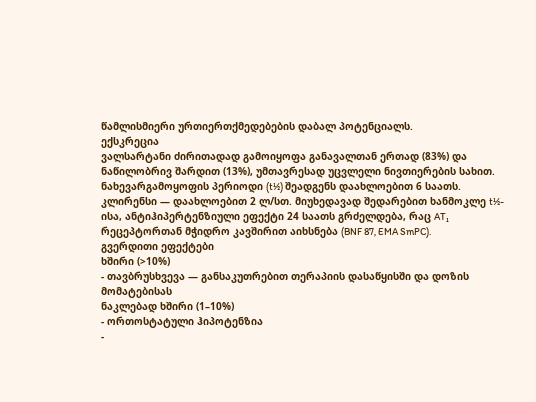წამლისმიერი ურთიერთქმედებების დაბალ პოტენციალს.
ექსკრეცია
ვალსარტანი ძირითადად გამოიყოფა განავალთან ერთად (83%) და ნაწილობრივ შარდით (13%), უმთავრესად უცვლელი ნივთიერების სახით. ნახევარგამოყოფის პერიოდი (t½) შეადგენს დაახლოებით 6 საათს. კლირენსი — დაახლოებით 2 ლ/სთ. მიუხედავად შედარებით ხანმოკლე t½-ისა, ანტიჰიპერტენზიული ეფექტი 24 საათს გრძელდება, რაც AT₁ რეცეპტორთან მჭიდრო კავშირით აიხსნება (BNF 87, EMA SmPC).
გვერდითი ეფექტები
ხშირი (>10%)
- თავბრუსხვევა — განსაკუთრებით თერაპიის დასაწყისში და დოზის მომატებისას
ნაკლებად ხშირი (1–10%)
- ორთოსტატული ჰიპოტენზია
-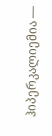ჰიპერკალიემია —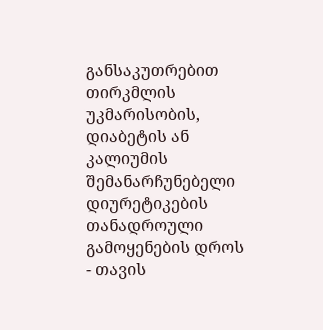განსაკუთრებით თირკმლის უკმარისობის, დიაბეტის ან კალიუმის შემანარჩუნებელი დიურეტიკების თანადროული გამოყენების დროს
- თავის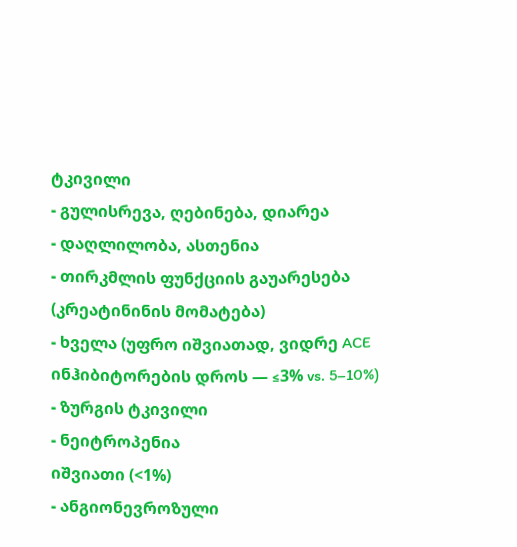ტკივილი
- გულისრევა, ღებინება, დიარეა
- დაღლილობა, ასთენია
- თირკმლის ფუნქციის გაუარესება (კრეატინინის მომატება)
- ხველა (უფრო იშვიათად, ვიდრე ACE ინჰიბიტორების დროს — ≤3% vs. 5–10%)
- ზურგის ტკივილი
- ნეიტროპენია
იშვიათი (<1%)
- ანგიონევროზული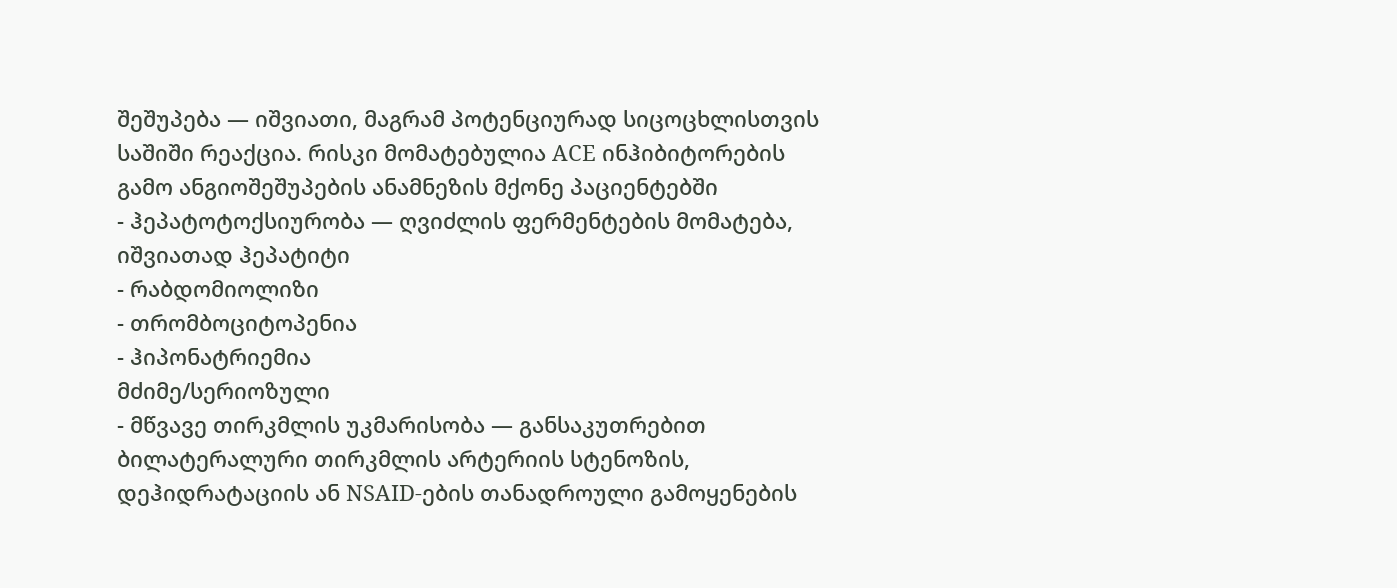შეშუპება — იშვიათი, მაგრამ პოტენციურად სიცოცხლისთვის საშიში რეაქცია. რისკი მომატებულია ACE ინჰიბიტორების გამო ანგიოშეშუპების ანამნეზის მქონე პაციენტებში
- ჰეპატოტოქსიურობა — ღვიძლის ფერმენტების მომატება, იშვიათად ჰეპატიტი
- რაბდომიოლიზი
- თრომბოციტოპენია
- ჰიპონატრიემია
მძიმე/სერიოზული
- მწვავე თირკმლის უკმარისობა — განსაკუთრებით ბილატერალური თირკმლის არტერიის სტენოზის, დეჰიდრატაციის ან NSAID-ების თანადროული გამოყენების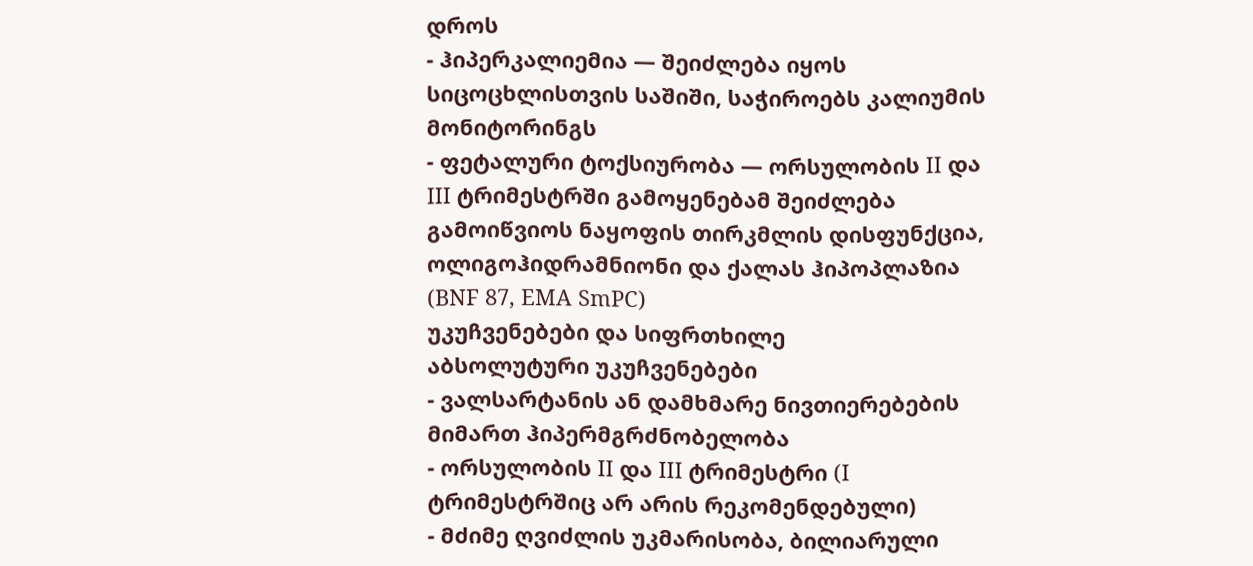დროს
- ჰიპერკალიემია — შეიძლება იყოს სიცოცხლისთვის საშიში, საჭიროებს კალიუმის მონიტორინგს
- ფეტალური ტოქსიურობა — ორსულობის II და III ტრიმესტრში გამოყენებამ შეიძლება გამოიწვიოს ნაყოფის თირკმლის დისფუნქცია, ოლიგოჰიდრამნიონი და ქალას ჰიპოპლაზია (BNF 87, EMA SmPC)
უკუჩვენებები და სიფრთხილე
აბსოლუტური უკუჩვენებები
- ვალსარტანის ან დამხმარე ნივთიერებების მიმართ ჰიპერმგრძნობელობა
- ორსულობის II და III ტრიმესტრი (I ტრიმესტრშიც არ არის რეკომენდებული)
- მძიმე ღვიძლის უკმარისობა, ბილიარული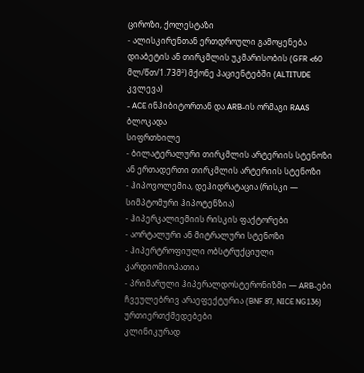ციროზი, ქოლესტაზი
- ალისკირენთან ერთდროული გამოყენება დიაბეტის ან თირკმლის უკმარისობის (GFR <60 მლ/წთ/1.73მ²) მქონე პაციენტებში (ALTITUDE კვლევა)
- ACE ინჰიბიტორთან და ARB-ის ორმაგი RAAS ბლოკადა
სიფრთხილე
- ბილატერალური თირკმლის არტერიის სტენოზი ან ერთადერთი თირკმლის არტერიის სტენოზი
- ჰიპოვოლემია, დეჰიდრატაცია (რისკი — სიმპტომური ჰიპოტენზია)
- ჰიპერკალიემიის რისკის ფაქტორები
- აორტალური ან მიტრალური სტენოზი
- ჰიპერტროფიული ობსტრუქციული კარდიომიოპათია
- პრიმარული ჰიპერალდოსტერონიზმი — ARB-ები ჩვეულებრივ არაეფექტურია (BNF 87, NICE NG136)
ურთიერთქმედებები
კლინიკურად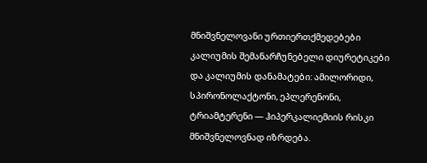მნიშვნელოვანი ურთიერთქმედებები
კალიუმის შემანარჩუნებელი დიურეტიკები და კალიუმის დანამატები: ამილორიდი, სპირონოლაქტონი, ეპლერენონი, ტრიამტერენი — ჰიპერკალიემიის რისკი მნიშვნელოვნად იზრდება.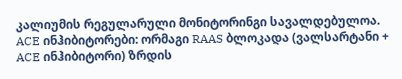კალიუმის რეგულარული მონიტორინგი სავალდებულოა.
ACE ინჰიბიტორები: ორმაგი RAAS ბლოკადა (ვალსარტანი + ACE ინჰიბიტორი) ზრდის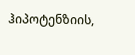ჰიპოტენზიის,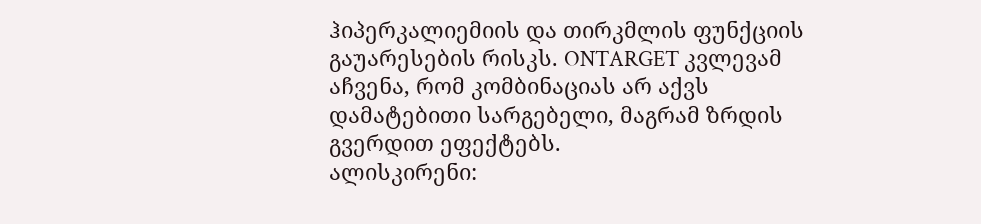ჰიპერკალიემიის და თირკმლის ფუნქციის გაუარესების რისკს. ONTARGET კვლევამ აჩვენა, რომ კომბინაციას არ აქვს დამატებითი სარგებელი, მაგრამ ზრდის გვერდით ეფექტებს.
ალისკირენი: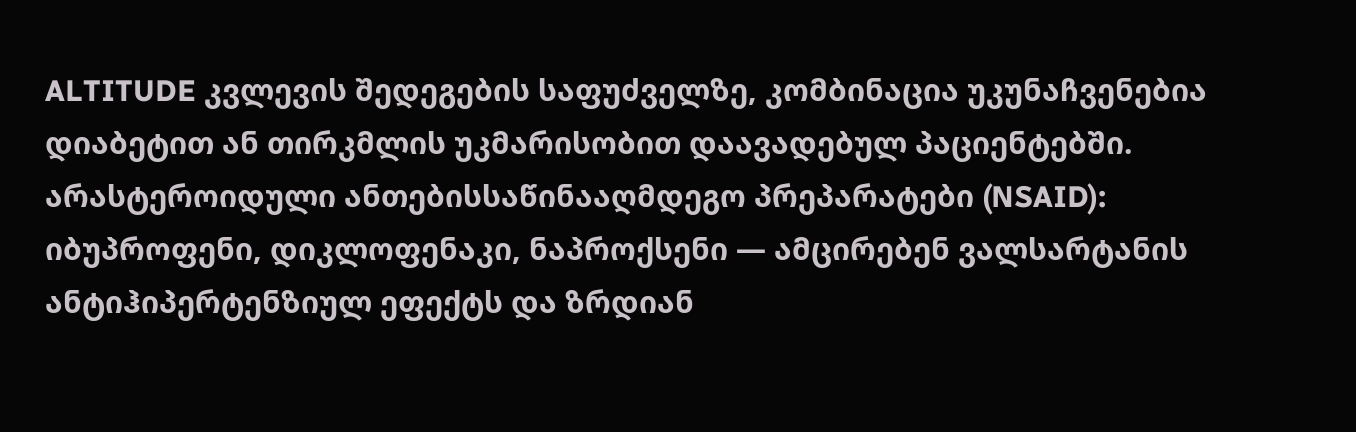ALTITUDE კვლევის შედეგების საფუძველზე, კომბინაცია უკუნაჩვენებია დიაბეტით ან თირკმლის უკმარისობით დაავადებულ პაციენტებში.
არასტეროიდული ანთებისსაწინააღმდეგო პრეპარატები (NSAID): იბუპროფენი, დიკლოფენაკი, ნაპროქსენი — ამცირებენ ვალსარტანის ანტიჰიპერტენზიულ ეფექტს და ზრდიან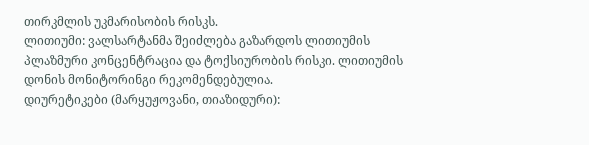თირკმლის უკმარისობის რისკს.
ლითიუმი: ვალსარტანმა შეიძლება გაზარდოს ლითიუმის პლაზმური კონცენტრაცია და ტოქსიურობის რისკი. ლითიუმის დონის მონიტორინგი რეკომენდებულია.
დიურეტიკები (მარყუჟოვანი, თიაზიდური):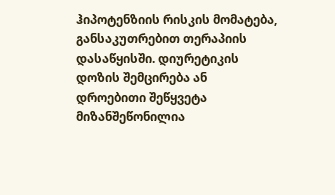ჰიპოტენზიის რისკის მომატება, განსაკუთრებით თერაპიის დასაწყისში. დიურეტიკის დოზის შემცირება ან დროებითი შეწყვეტა მიზანშეწონილია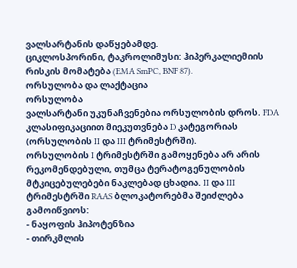ვალსარტანის დაწყებამდე.
ციკლოსპორინი, ტაკროლიმუსი: ჰიპერკალიემიის რისკის მომატება (EMA SmPC, BNF 87).
ორსულობა და ლაქტაცია
ორსულობა
ვალსარტანი უკუნაჩვენებია ორსულობის დროს. FDA კლასიფიკაციით მიეკუთვნება D კატეგორიას (ორსულობის II და III ტრიმესტრში).
ორსულობის I ტრიმესტრში გამოყენება არ არის რეკომენდებული, თუმცა ტერატოგენულობის მტკიცებულებები ნაკლებად ცხადია. II და III ტრიმესტრში RAAS ბლოკატორებმა შეიძლება გამოიწვიოს:
- ნაყოფის ჰიპოტენზია
- თირკმლის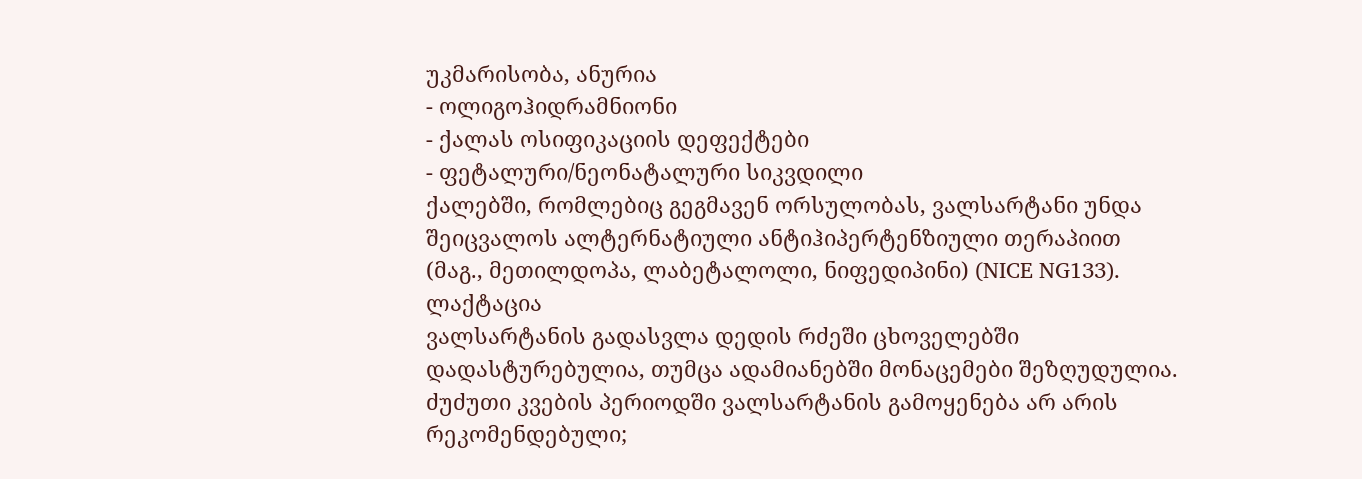უკმარისობა, ანურია
- ოლიგოჰიდრამნიონი
- ქალას ოსიფიკაციის დეფექტები
- ფეტალური/ნეონატალური სიკვდილი
ქალებში, რომლებიც გეგმავენ ორსულობას, ვალსარტანი უნდა შეიცვალოს ალტერნატიული ანტიჰიპერტენზიული თერაპიით (მაგ., მეთილდოპა, ლაბეტალოლი, ნიფედიპინი) (NICE NG133).
ლაქტაცია
ვალსარტანის გადასვლა დედის რძეში ცხოველებში დადასტურებულია, თუმცა ადამიანებში მონაცემები შეზღუდულია. ძუძუთი კვების პერიოდში ვალსარტანის გამოყენება არ არის რეკომენდებული;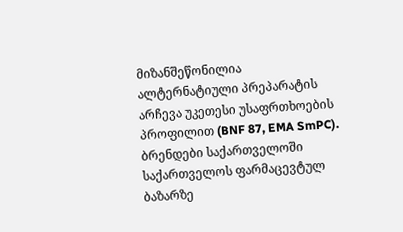მიზანშეწონილია ალტერნატიული პრეპარატის არჩევა უკეთესი უსაფრთხოების პროფილით (BNF 87, EMA SmPC).
ბრენდები საქართველოში
საქართველოს ფარმაცევტულ ბაზარზე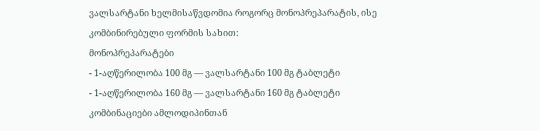ვალსარტანი ხელმისაწვდომია როგორც მონოპრეპარატის, ისე კომბინირებული ფორმის სახით:
მონოპრეპარატები
- 1-აღწერილობა 100 მგ — ვალსარტანი 100 მგ ტაბლეტი
- 1-აღწერილობა 160 მგ — ვალსარტანი 160 მგ ტაბლეტი
კომბინაციები ამლოდიპინთან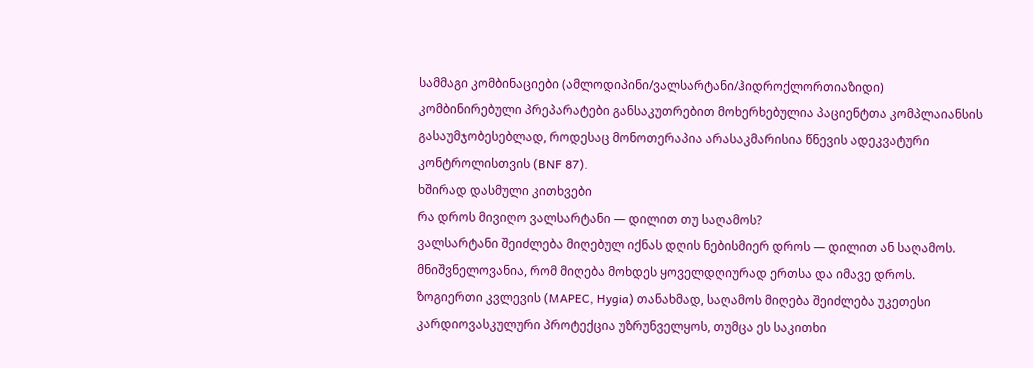სამმაგი კომბინაციები (ამლოდიპინი/ვალსარტანი/ჰიდროქლორთიაზიდი)
კომბინირებული პრეპარატები განსაკუთრებით მოხერხებულია პაციენტთა კომპლაიანსის გასაუმჯობესებლად, როდესაც მონოთერაპია არასაკმარისია წნევის ადეკვატური კონტროლისთვის (BNF 87).
ხშირად დასმული კითხვები
რა დროს მივიღო ვალსარტანი — დილით თუ საღამოს?
ვალსარტანი შეიძლება მიღებულ იქნას დღის ნებისმიერ დროს — დილით ან საღამოს. მნიშვნელოვანია, რომ მიღება მოხდეს ყოველდღიურად ერთსა და იმავე დროს. ზოგიერთი კვლევის (MAPEC, Hygia) თანახმად, საღამოს მიღება შეიძლება უკეთესი კარდიოვასკულური პროტექცია უზრუნველყოს, თუმცა ეს საკითხი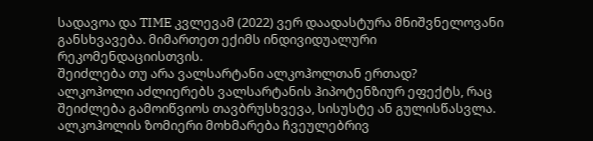სადავოა და TIME კვლევამ (2022) ვერ დაადასტურა მნიშვნელოვანი განსხვავება. მიმართეთ ექიმს ინდივიდუალური რეკომენდაციისთვის.
შეიძლება თუ არა ვალსარტანი ალკოჰოლთან ერთად?
ალკოჰოლი აძლიერებს ვალსარტანის ჰიპოტენზიურ ეფექტს, რაც შეიძლება გამოიწვიოს თავბრუსხვევა, სისუსტე ან გულისწასვლა. ალკოჰოლის ზომიერი მოხმარება ჩვეულებრივ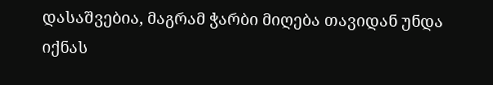დასაშვებია, მაგრამ ჭარბი მიღება თავიდან უნდა იქნას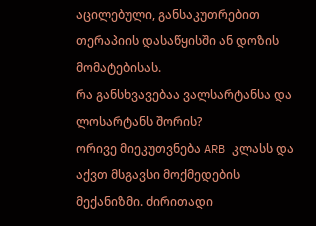აცილებული, განსაკუთრებით თერაპიის დასაწყისში ან დოზის მომატებისას.
რა განსხვავებაა ვალსარტანსა და ლოსარტანს შორის?
ორივე მიეკუთვნება ARB კლასს და აქვთ მსგავსი მოქმედების მექანიზმი. ძირითადი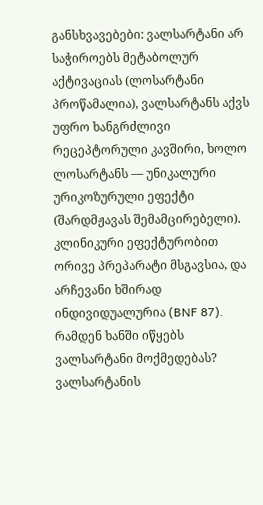განსხვავებები: ვალსარტანი არ საჭიროებს მეტაბოლურ აქტივაციას (ლოსარტანი პროწამალია), ვალსარტანს აქვს უფრო ხანგრძლივი რეცეპტორული კავშირი, ხოლო ლოსარტანს — უნიკალური ურიკოზურული ეფექტი (შარდმჟავას შემამცირებელი). კლინიკური ეფექტურობით ორივე პრეპარატი მსგავსია, და არჩევანი ხშირად ინდივიდუალურია (BNF 87).
რამდენ ხანში იწყებს ვალსარტანი მოქმედებას?
ვალსარტანის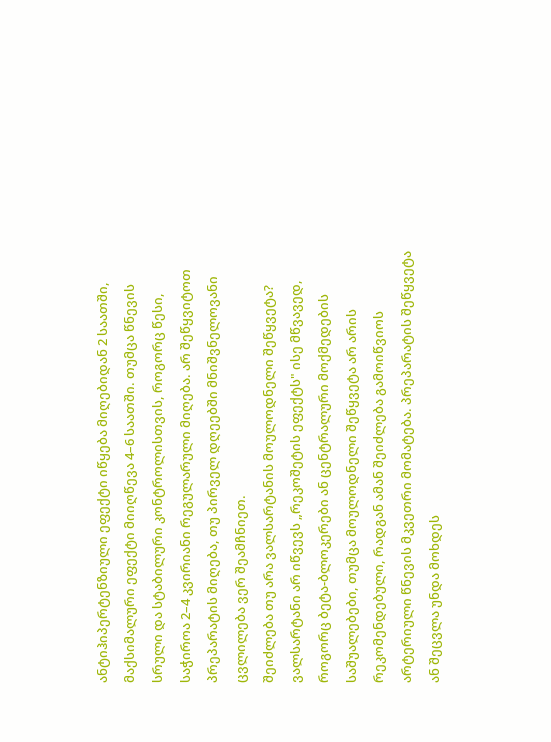ანტიჰიპერტენზიული ეფექტი იწყება მიღებიდან 2 საათში, მაქსიმალური ეფექტი მიიღწევა 4–6 საათში. თუმცა წნევის სრული და სტაბილური კონტროლისთვის, როგორც წესი, საჭიროა 2–4 კვირიანი რეგულარული მიღება. არ შეწყვიტოთ პრეპარატის მიღება, თუ პირველ დღეებში მნიშვნელოვანი ცვლილება ვერ შეამჩნიეთ.
შეიძლება თუ არა ვალსარტანის მოულოდნელი შეწყვეტა?
ვალსარტანი არ იწვევს „რეკოშეტის ეფექტს" ისე მწვავედ, როგორც ბეტა-ბლოკერები ან ცენტრალური მოქმედების საშუალებები, თუმცა მოულოდნელი შეწყვეტა არ არის რეკომენდებული, რადგან ამან შეიძლება გამოიწვიოს არტერიული წნევის მკვეთრი მომატება. პრეპარატის შეწყვეტა ან შეცვლა უნდა მოხდეს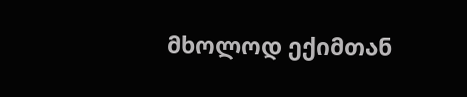მხოლოდ ექიმთან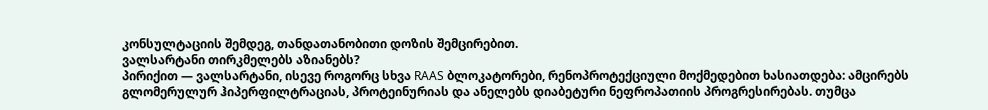კონსულტაციის შემდეგ, თანდათანობითი დოზის შემცირებით.
ვალსარტანი თირკმელებს აზიანებს?
პირიქით — ვალსარტანი, ისევე როგორც სხვა RAAS ბლოკატორები, რენოპროტექციული მოქმედებით ხასიათდება: ამცირებს გლომერულურ ჰიპერფილტრაციას, პროტეინურიას და ანელებს დიაბეტური ნეფროპათიის პროგრესირებას. თუმცა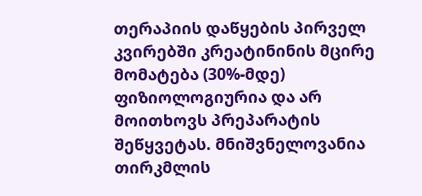თერაპიის დაწყების პირველ კვირებში კრეატინინის მცირე მომატება (30%-მდე) ფიზიოლოგიურია და არ მოითხოვს პრეპარატის შეწყვეტას. მნიშვნელოვანია თირკმლის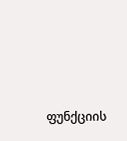ფუნქციის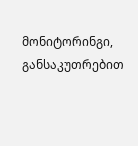მონიტორინგი, განსაკუთრებით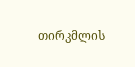თირკმლის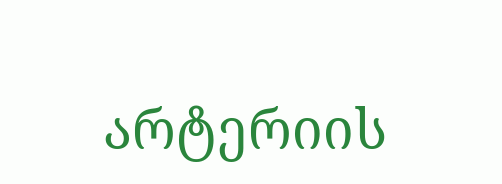არტერიის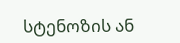სტენოზის ან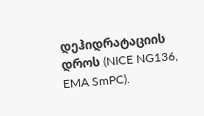დეჰიდრატაციის დროს (NICE NG136, EMA SmPC).